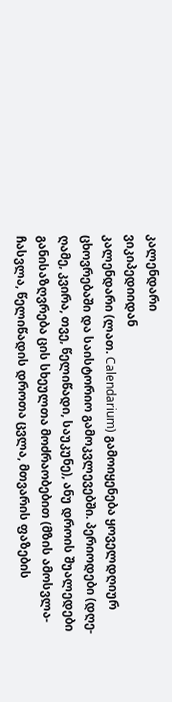კალენდარი
ვიკიპედიიდან
კალენდარი (ლათ. Calendarium) გამოიყენება ყოველდღიურ ცხოვრებაში და საისტორიო გამოკვლევებში. პერიოდები (დღე-ღამე, კვირა, თვე, წელიწადი, საუკუნე), ანუ დროის შუალედები განისაზღვრება ცის სხეულთა მოძრაობებით (მზის ამოსვლა-ჩასვლა, წელიწადის დროთა ცვლა, მთვარის ფაზების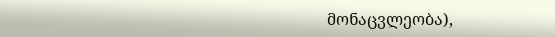მონაცვლეობა),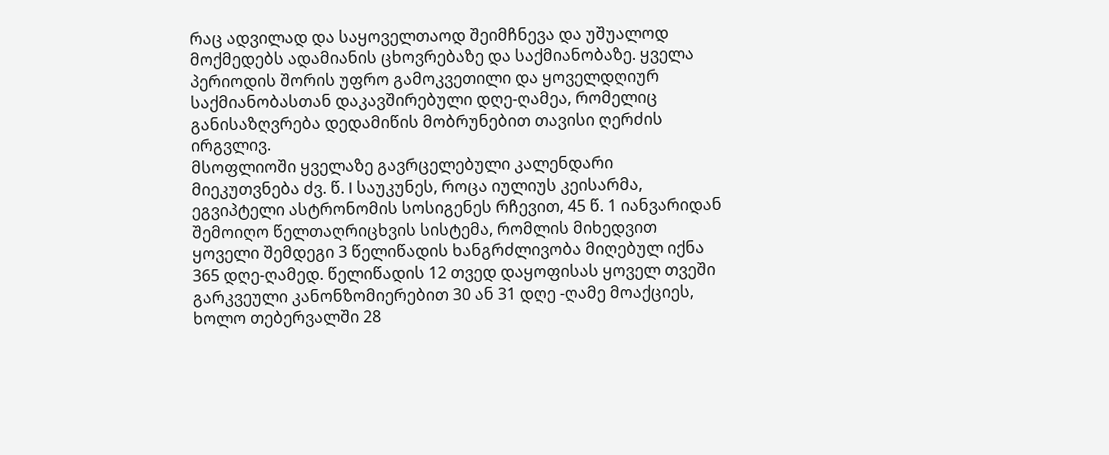რაც ადვილად და საყოველთაოდ შეიმჩნევა და უშუალოდ მოქმედებს ადამიანის ცხოვრებაზე და საქმიანობაზე. ყველა პერიოდის შორის უფრო გამოკვეთილი და ყოველდღიურ საქმიანობასთან დაკავშირებული დღე-ღამეა, რომელიც განისაზღვრება დედამიწის მობრუნებით თავისი ღერძის ირგვლივ.
მსოფლიოში ყველაზე გავრცელებული კალენდარი მიეკუთვნება ძვ. წ. I საუკუნეს, როცა იულიუს კეისარმა, ეგვიპტელი ასტრონომის სოსიგენეს რჩევით, 45 წ. 1 იანვარიდან შემოიღო წელთაღრიცხვის სისტემა, რომლის მიხედვით ყოველი შემდეგი 3 წელიწადის ხანგრძლივობა მიღებულ იქნა 365 დღე-ღამედ. წელიწადის 12 თვედ დაყოფისას ყოველ თვეში გარკვეული კანონზომიერებით 30 ან 31 დღე -ღამე მოაქციეს, ხოლო თებერვალში 28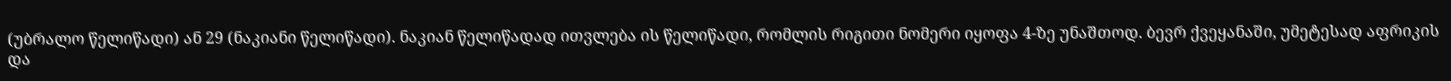(უბრალო წელიწადი) ან 29 (ნაკიანი წელიწადი). ნაკიან წელიწადად ითვლება ის წელიწადი, რომლის რიგითი ნომერი იყოფა 4-ზე უნაშთოდ. ბევრ ქვეყანაში, უმეტესად აფრიკის და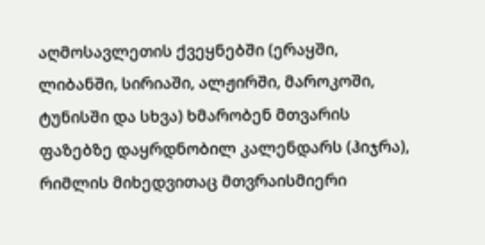აღმოსავლეთის ქვეყნებში (ერაყში, ლიბანში, სირიაში, ალჟირში, მაროკოში, ტუნისში და სხვა) ხმარობენ მთვარის ფაზებზე დაყრდნობილ კალენდარს (ჰიჯრა), რიმლის მიხედვითაც მთვრაისმიერი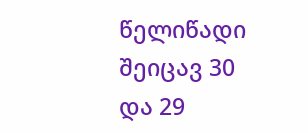წელიწადი შეიცავ 30 და 29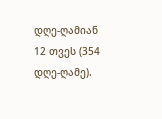დღე-ღამიან 12 თვეს (354 დღე-ღამე).